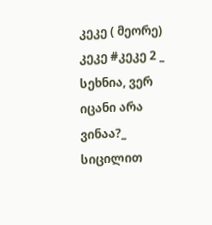კეკე ( მეორე)
კეკე #კეკე 2 _ სეხნია, ვერ იცანი არა ვინაა?_ სიცილით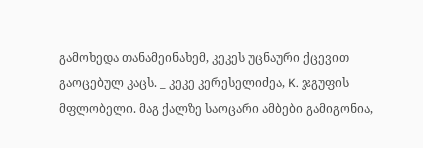გამოხედა თანამეინახემ, კეკეს უცნაური ქცევით გაოცებულ კაცს. _ კეკე კერესელიძეა, K. ჯგუფის მფლობელი. მაგ ქალზე საოცარი ამბები გამიგონია,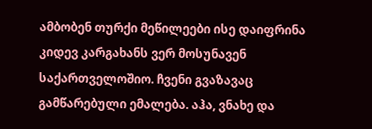ამბობენ თურქი მეწილეები ისე დაიფრინა კიდევ კარგახანს ვერ მოსუნავენ საქართველოშიო. ჩვენი გვაზავაც გამწარებული ემალება. აჰა, ვნახე და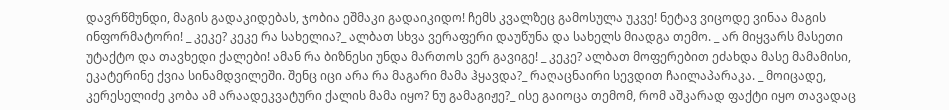დავრწმუნდი, მაგის გადაკიდებას, ჯობია ეშმაკი გადაიკიდო! ჩემს კვალზეც გამოსულა უკვე! ნეტავ ვიცოდე ვინაა მაგის ინფორმატორი! _ კეკე? კეკე რა სახელია?_ ალბათ სხვა ვერაფერი დაუწუნა და სახელს მიადგა თემო. _ არ მიყვარს მასეთი უტაქტო და თავხედი ქალები! ამან რა ბიზნესი უნდა მართოს ვერ გავიგე! _ კეკე? ალბათ მოფერებით ეძახდა მასე მამამისი, ეკატერინე ქვია სინამდვილეში. შენც იცი არა რა მაგარი მამა ჰყავდა?_ რაღაცნაირი სევდით ჩაილაპარაკა. _ მოიცადე, კერესელიძე კობა ამ არაადეკვატური ქალის მამა იყო? ნუ გამაგიჟე?_ ისე გაიოცა თემომ, რომ აშკარად ფაქტი იყო თავადაც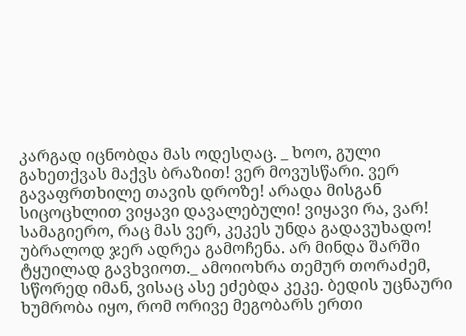კარგად იცნობდა მას ოდესღაც. _ ხოო, გული გახეთქვას მაქვს ბრაზით! ვერ მოვუსწარი. ვერ გავაფრთხილე თავის დროზე! არადა მისგან სიცოცხლით ვიყავი დავალებული! ვიყავი რა, ვარ! სამაგიერო, რაც მას ვერ, კეკეს უნდა გადავუხადო! უბრალოდ ჯერ ადრეა გამოჩენა. არ მინდა შარში ტყუილად გავხვიოთ._ ამოიოხრა თემურ თორაძემ, სწორედ იმან, ვისაც ასე ეძებდა კეკე. ბედის უცნაური ხუმრობა იყო, რომ ორივე მეგობარს ერთი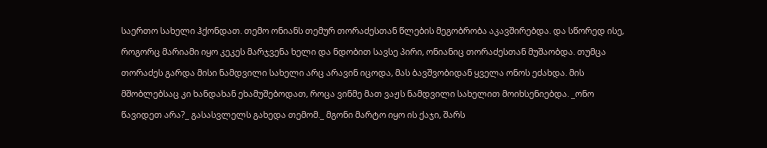საერთო სახელი ჰქონდათ. თემო ონიანს თემურ თორაძესთან წლების მეგობრობა აკავშირებდა. და სწორედ ისე, როგორც მარიამი იყო კეკეს მარჯვენა ხელი და ნდობით სავსე პირი, ონიანიც თორაძესთან მუშაობდა. თუმცა თორაძეს გარდა მისი ნამდვილი სახელი არც არავინ იცოდა, მას ბავშვობიდან ყველა ონოს ეძახდა. მის მშობლებსაც კი ხანდახან ეხამუშებოდათ, როცა ვინმე მათ ვაჟს ნამდვილი სახელით მოიხსენიებდა. _ონო წავიდეთ არა?_ გასასვლელს გახედა თემომ._ მგონი მარტო იყო ის ქაჯი, შარს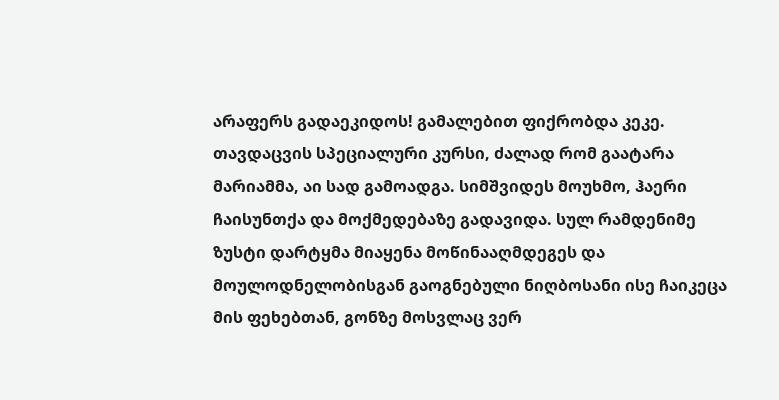არაფერს გადაეკიდოს! გამალებით ფიქრობდა კეკე. თავდაცვის სპეციალური კურსი, ძალად რომ გაატარა მარიამმა, აი სად გამოადგა. სიმშვიდეს მოუხმო, ჰაერი ჩაისუნთქა და მოქმედებაზე გადავიდა. სულ რამდენიმე ზუსტი დარტყმა მიაყენა მოწინააღმდეგეს და მოულოდნელობისგან გაოგნებული ნიღბოსანი ისე ჩაიკეცა მის ფეხებთან, გონზე მოსვლაც ვერ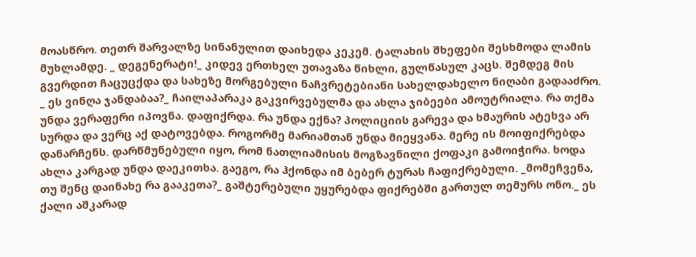მოასწრო. თეთრ შარვალზე სინანულით დაიხედა კეკემ. ტალახის შხეფები შესხმოდა ლამის მუხლამდე. _ დეგენერატი!_ კიდევ ერთხელ უთავაზა წიხლი, გულწასულ კაცს. შემდეგ მის გვერდით ჩაცუცქდა და სახეზე მორგებული ნაჩვრეტებიანი სახელდახელო ნიღაბი გადააძრო. _ ეს ვინღა ჯანდაბაა?_ ჩაილაპარაკა გაკვირვებულმა და ახლა ჯიბეები ამოუტრიალა. რა თქმა უნდა ვერაფერი იპოვნა. დაფიქრდა. რა უნდა ექნა? პოლიციის გარევა და ხმაურის ატეხვა არ სურდა და ვერც აქ დატოვებდა. როგორმე მარიამთან უნდა მიეყვანა. მერე ის მოიფიქრებდა დანარჩენს. დარწმუნებული იყო, რომ ნათლიამისის მოგზავნილი ქოფაკი გამოიჭირა. ხოდა ახლა კარგად უნდა დაეკითხა. გაეგო, რა ჰქონდა იმ ბებერ ტურას ჩაფიქრებული. _მომეჩვენა, თუ შენც დაინახე რა გააკეთა?_ გაშტერებული უყურებდა ფიქრებში გართულ თემურს ონო._ ეს ქალი აშკარად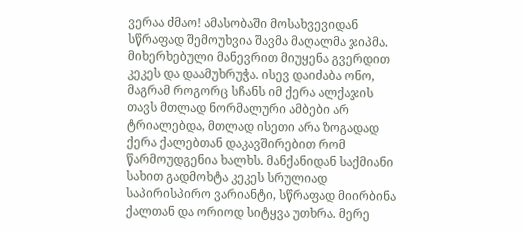ვერაა ძმაო! ამასობაში მოსახვევიდან სწრაფად შემოუხვია შავმა მაღალმა ჯიპმა. მიხერხებული მანევრით მიუყენა გვერდით კეკეს და დაამუხრუჭა. ისევ დაიძაბა ონო, მაგრამ როგორც სჩანს იმ ქერა ალქაჯის თავს მთლად ნორმალური ამბები არ ტრიალებდა, მთლად ისეთი არა ზოგადად ქერა ქალებთან დაკავშირებით რომ წარმოუდგენია ხალხს. მანქანიდან საქმიანი სახით გადმოხტა კეკეს სრულიად საპირისპირო ვარიანტი, სწრაფად მიირბინა ქალთან და ორიოდ სიტყვა უთხრა. მერე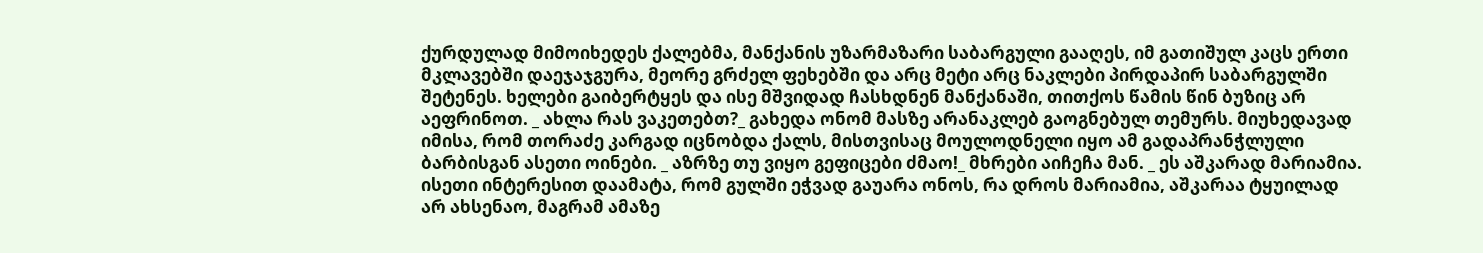ქურდულად მიმოიხედეს ქალებმა, მანქანის უზარმაზარი საბარგული გააღეს, იმ გათიშულ კაცს ერთი მკლავებში დაეჯაჯგურა, მეორე გრძელ ფეხებში და არც მეტი არც ნაკლები პირდაპირ საბარგულში შეტენეს. ხელები გაიბერტყეს და ისე მშვიდად ჩასხდნენ მანქანაში, თითქოს წამის წინ ბუზიც არ აეფრინოთ. _ ახლა რას ვაკეთებთ?_ გახედა ონომ მასზე არანაკლებ გაოგნებულ თემურს. მიუხედავად იმისა, რომ თორაძე კარგად იცნობდა ქალს, მისთვისაც მოულოდნელი იყო ამ გადაპრანჭლული ბარბისგან ასეთი ოინები. _ აზრზე თუ ვიყო გეფიცები ძმაო!_ მხრები აიჩეჩა მან. _ ეს აშკარად მარიამია. ისეთი ინტერესით დაამატა, რომ გულში ეჭვად გაუარა ონოს, რა დროს მარიამია, აშკარაა ტყუილად არ ახსენაო, მაგრამ ამაზე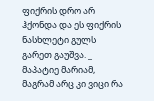ფიქრის დრო არ ჰქონდა და ეს ფიქრის ნასხლეტი გულს გარეთ გაუშვა. _ მაპატიე მარიამ, მაგრამ არც კი ვიცი რა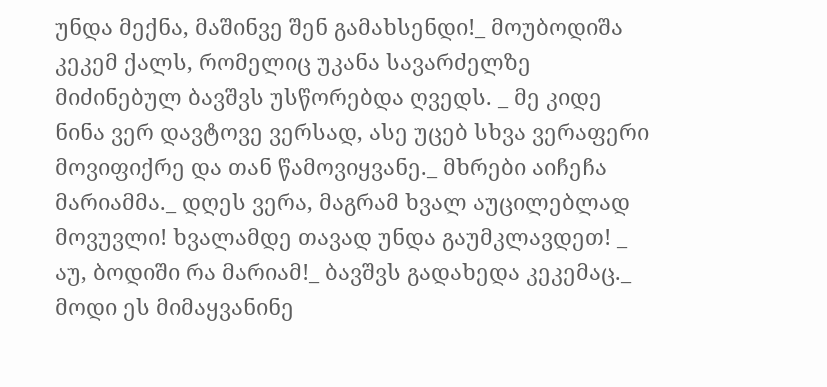უნდა მექნა, მაშინვე შენ გამახსენდი!_ მოუბოდიშა კეკემ ქალს, რომელიც უკანა სავარძელზე მიძინებულ ბავშვს უსწორებდა ღვედს. _ მე კიდე ნინა ვერ დავტოვე ვერსად, ასე უცებ სხვა ვერაფერი მოვიფიქრე და თან წამოვიყვანე._ მხრები აიჩეჩა მარიამმა._ დღეს ვერა, მაგრამ ხვალ აუცილებლად მოვუვლი! ხვალამდე თავად უნდა გაუმკლავდეთ! _ აუ, ბოდიში რა მარიამ!_ ბავშვს გადახედა კეკემაც._ მოდი ეს მიმაყვანინე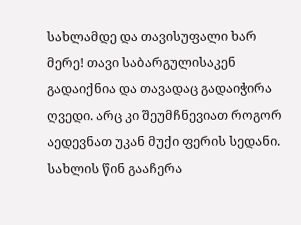სახლამდე და თავისუფალი ხარ მერე! თავი საბარგულისაკენ გადაიქნია და თავადაც გადაიჭირა ღვედი. არც კი შეუმჩნევიათ როგორ აედევნათ უკან მუქი ფერის სედანი. სახლის წინ გააჩერა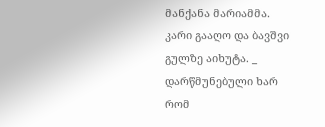მანქანა მარიამმა. კარი გააღო და ბავშვი გულზე აიხუტა. _ დარწმუნებული ხარ რომ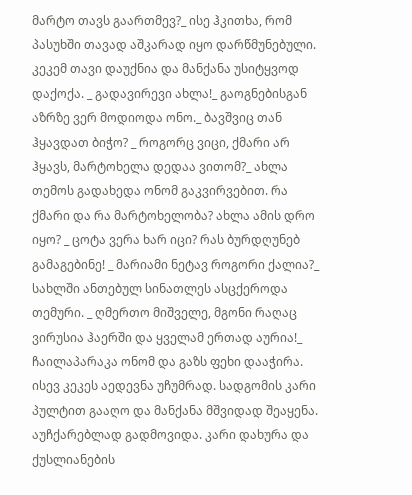მარტო თავს გაართმევ?_ ისე ჰკითხა, რომ პასუხში თავად აშკარად იყო დარწმუნებული. კეკემ თავი დაუქნია და მანქანა უსიტყვოდ დაქოქა. _ გადავირევი ახლა!_ გაოგნებისგან აზრზე ვერ მოდიოდა ონო._ ბავშვიც თან ჰყავდათ ბიჭო? _ როგორც ვიცი, ქმარი არ ჰყავს, მარტოხელა დედაა ვითომ?_ ახლა თემოს გადახედა ონომ გაკვირვებით. რა ქმარი და რა მარტოხელობა? ახლა ამის დრო იყო? _ ცოტა ვერა ხარ იცი? რას ბურდღუნებ გამაგებინე! _ მარიამი ნეტავ როგორი ქალია?_ სახლში ანთებულ სინათლეს ასცქეროდა თემური. _ ღმერთო მიშველე, მგონი რაღაც ვირუსია ჰაერში და ყველამ ერთად აურია!_ ჩაილაპარაკა ონომ და გაზს ფეხი დააჭირა. ისევ კეკეს აედევნა უჩუმრად. სადგომის კარი პულტით გააღო და მანქანა მშვიდად შეაყენა. აუჩქარებლად გადმოვიდა. კარი დახურა და ქუსლიანების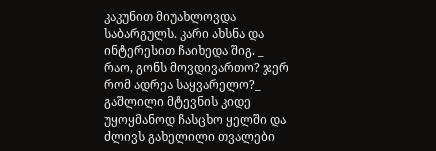კაკუნით მიუახლოვდა საბარგულს. კარი ახსნა და ინტერესით ჩაიხედა შიგ. _ რაო, გონს მოვდივართო? ჯერ რომ ადრეა საყვარელო?_ გაშლილი მტევნის კიდე უყოყმანოდ ჩასცხო ყელში და ძლივს გახელილი თვალები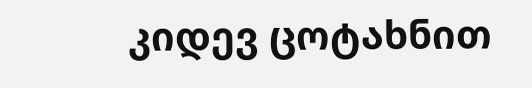კიდევ ცოტახნით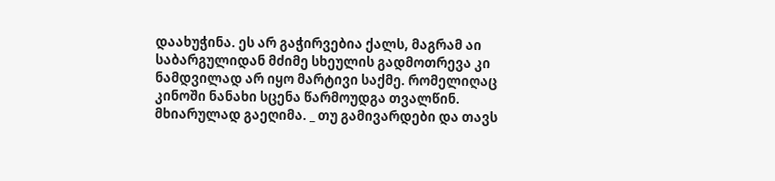დაახუჭინა. ეს არ გაჭირვებია ქალს, მაგრამ აი საბარგულიდან მძიმე სხეულის გადმოთრევა კი ნამდვილად არ იყო მარტივი საქმე. რომელიღაც კინოში ნანახი სცენა წარმოუდგა თვალწინ. მხიარულად გაეღიმა. _ თუ გამივარდები და თავს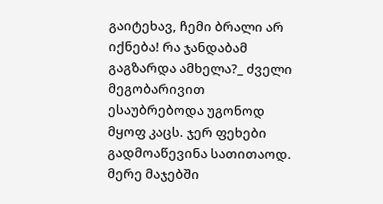გაიტეხავ, ჩემი ბრალი არ იქნება! რა ჯანდაბამ გაგზარდა ამხელა?_ ძველი მეგობარივით ესაუბრებოდა უგონოდ მყოფ კაცს. ჯერ ფეხები გადმოაწევინა სათითაოდ. მერე მაჯებში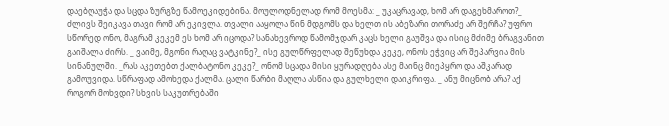დაებღაუჭა და სცდა ზურგზე წამოეკიდებინა. მოულოდნელად რომ მოესმა: _ უკაცრავად, ხომ არ დაგეხმაროთ?_ ძლივს შეიკავა თავი რომ არ ეკივლა. თვალი ააყოლა წინ მდგომს და ხელთ ის აბეზარი თორაძე არ შერჩა? უფრო სწორედ ონო, მაგრამ კეკემ ეს ხომ არ იცოდა? სანახევროდ წამომჯდარ კაცს ხელი გაუშვა და ისიც მძიმე ბრაგვანით გაიშალა ძირს. _ ვაიმე, მგონი რაღაც ვატკინე?_ ისე გულწრფელად შეწუხდა კეკე, ონოს ეჭვიც არ შეპარვია მის სინანულში. _რას აკეთებთ ქალბატონო კეკე?_ ონომ სცადა მისი ყურადღება ასე მაინც მიეპყრო და აშკარად გამოუვიდა. სწრაფად ამოხედა ქალმა. ცალი წარბი მაღლა ასწია და გულხელი დაიკრიფა. _ ანუ მიცნობ არა? აქ როგორ მოხვდი? სხვის საკუთრებაში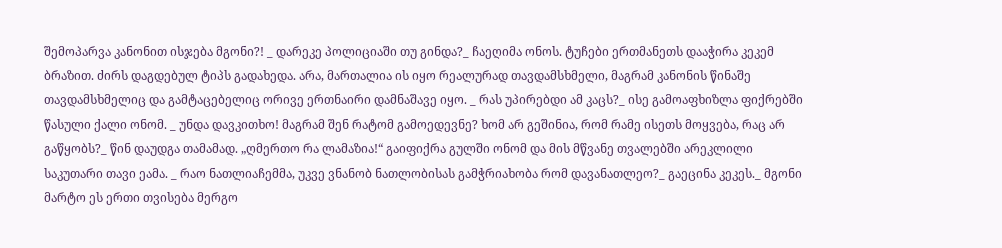შემოპარვა კანონით ისჯება მგონი?! _ დარეკე პოლიციაში თუ გინდა?_ ჩაეღიმა ონოს. ტუჩები ერთმანეთს დააჭირა კეკემ ბრაზით. ძირს დაგდებულ ტიპს გადახედა. არა, მართალია ის იყო რეალურად თავდამსხმელი, მაგრამ კანონის წინაშე თავდამსხმელიც და გამტაცებელიც ორივე ერთნაირი დამნაშავე იყო. _ რას უპირებდი ამ კაცს?_ ისე გამოაფხიზლა ფიქრებში წასული ქალი ონომ. _ უნდა დავკითხო! მაგრამ შენ რატომ გამოედევნე? ხომ არ გეშინია, რომ რამე ისეთს მოყვება, რაც არ გაწყობს?_ წინ დაუდგა თამამად. „ღმერთო რა ლამაზია!“ გაიფიქრა გულში ონომ და მის მწვანე თვალებში არეკლილი საკუთარი თავი ეამა. _ რაო ნათლიაჩემმა, უკვე ვნანობ ნათლობისას გამჭრიახობა რომ დავანათლეო?_ გაეცინა კეკეს._ მგონი მარტო ეს ერთი თვისება მერგო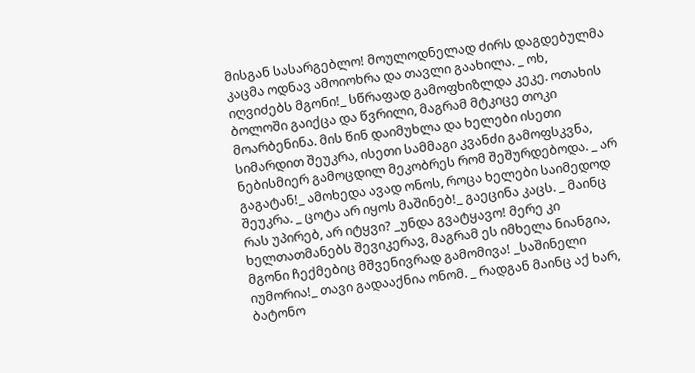მისგან სასარგებლო! მოულოდნელად ძირს დაგდებულმა კაცმა ოდნავ ამოიოხრა და თავლი გაახილა. _ ოხ, იღვიძებს მგონი!_ სწრაფად გამოფხიზლდა კეკე. ოთახის ბოლოში გაიქცა და წვრილი, მაგრამ მტკიცე თოკი მოარბენინა. მის წინ დაიმუხლა და ხელები ისეთი სიმარდით შეუკრა, ისეთი სამმაგი კვანძი გამოფსკვნა, ნებისმიერ გამოცდილ მეკობრეს რომ შეშურდებოდა. _ არ გაგატან!_ ამოხედა ავად ონოს, როცა ხელები საიმედოდ შეუკრა. _ ცოტა არ იყოს მაშინებ!_ გაეცინა კაცს. _ მაინც რას უპირებ, არ იტყვი? _უნდა გვატყავო! მერე კი ხელთათმანებს შევიკერავ, მაგრამ ეს იმხელა ნიანგია, მგონი ჩექმებიც მშვენივრად გამომივა! _საშინელი იუმორია!_ თავი გადააქნია ონომ. _ რადგან მაინც აქ ხარ, ბატონო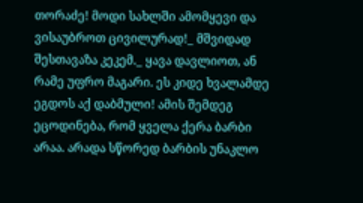თორაძე! მოდი სახლში ამომყევი და ვისაუბროთ ცივილურად!_ მშვიდად შესთავაზა კეკემ._ ყავა დავლიოთ, ან რამე უფრო მაგარი. ეს კიდე ხვალამდე ეგდოს აქ დაბმული! ამის შემდეგ ეცოდინება, რომ ყველა ქერა ბარბი არაა. არადა სწორედ ბარბის უნაკლო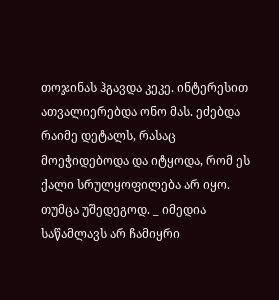თოჯინას ჰგავდა კეკე. ინტერესით ათვალიერებდა ონო მას. ეძებდა რაიმე დეტალს, რასაც მოეჭიდებოდა და იტყოდა, რომ ეს ქალი სრულყოფილება არ იყო. თუმცა უშედეგოდ. _ იმედია საწამლავს არ ჩამიყრი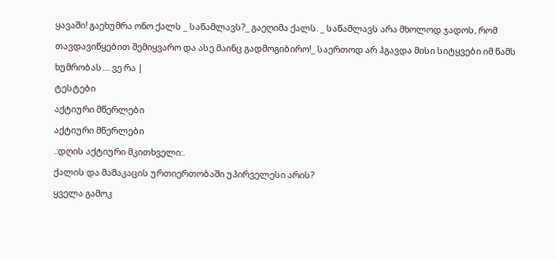ყავაში! გაეხუმრა ონო ქალს _ საწამლავს?_ გაეღიმა ქალს. _ საწამლავს არა მხოლოდ ჯადოს, რომ თავდავიწყებით შემიყვარო და ასე მაინც გადმოგიბირო!_ საერთოდ არ ჰგავდა მისი სიტყვები იმ წამს ხუმრობას.... ვე რა |
ტესტები
აქტიური მწერლები
აქტიური მწერლები
.:დღის აქტიური მკითხველი:.
ქალის და მამაკაცის ურთიერთობაში უპირველესი არის?
ყველა გამოკ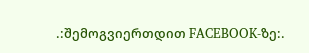.:შემოგვიერთდით FACEBOOK-ზე:.